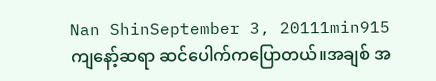Nan ShinSeptember 3, 20111min915
ကျနော့်ဆရာ ဆင်ပေါက်ကပြောတယ်။အချစ် အ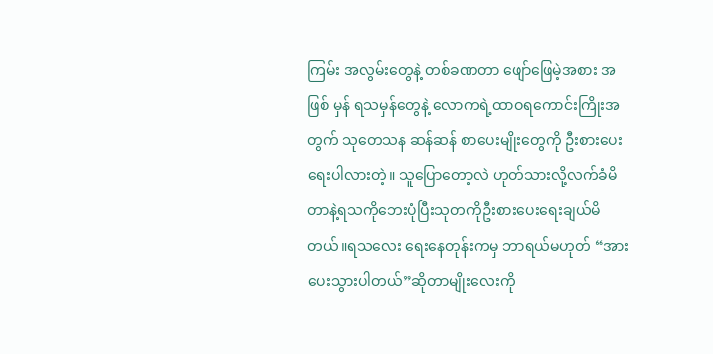ကြမ်း အလွမ်းတွေနဲ့ တစ်ခဏတာ ဖျော်ဖြေမဲ့အစား အဖြစ် မှန် ရသမှန်တွေနဲ့ လောကရဲ့ထာဝရကောင်းကြိုးအတွက် သုတေသန ဆန်ဆန် စာပေးမျိုးတွေကို ဦးစားပေးရေးပါလားတဲ့။ သူပြောတော့လဲ ဟုတ်သားလို့လက်ခံမိတာနဲ့ရသကိုဘေးပုံပြီးသုတကိုဦးစားပေးရေးချယ်မိတယ်။ရသလေး ရေးနေတုန်းကမှ ဘာရယ်မဟုတ် “အားပေးသွားပါတယ်”ဆိုတာမျိုးလေးကို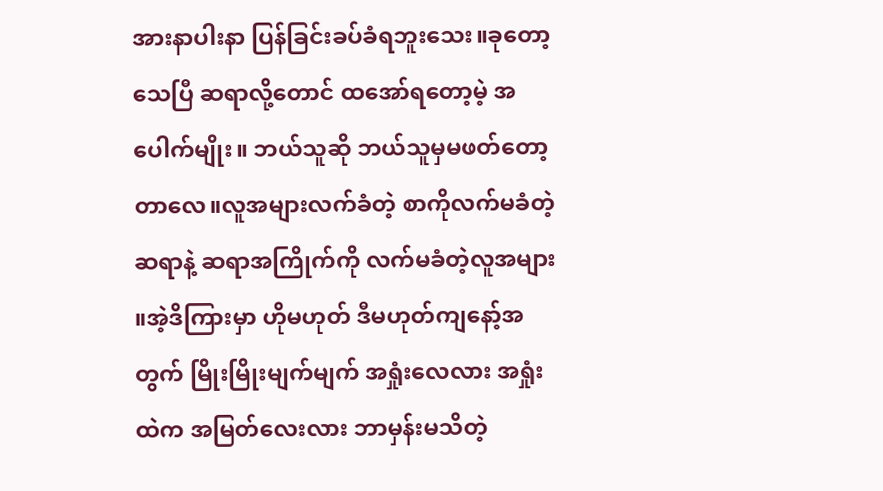အားနာပါးနာ ပြန်ခြင်းခပ်ခံရဘူးသေး။ခုတော့ သေပြီ ဆရာလို့တောင် ထအော်ရတော့မဲ့ အပေါက်မျိုး။ ဘယ်သူဆို ဘယ်သူမှမဖတ်တော့တာလေ။လူအများလက်ခံတဲ့ စာကိုလက်မခံတဲ့ဆရာနဲ့ ဆရာအကြိုက်ကို လက်မခံတဲ့လူအများ ။အဲ့ဒိကြားမှာ ဟိုမဟုတ် ဒီမဟုတ်ကျနော့်အတွက် မြိုးမြိုးမျက်မျက် အရှုံးလေလား အရှုံးထဲက အမြတ်လေးလား ဘာမှန်းမသိတဲ့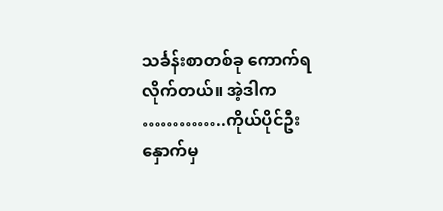သင်္ခန်းစာတစ်ခု ကောက်ရလိုက်တယ်။ အဲ့ဒါက …………..ကိုယ်ပိုင်ဦးနှောက်မှ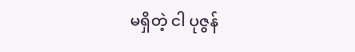မရှိတဲ့ ငါ ပုဇွန်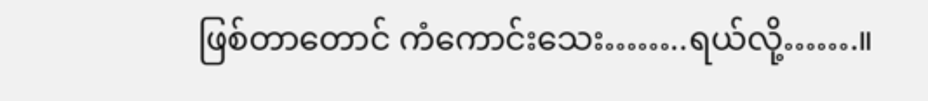ဖြစ်တာတောင် ကံကောင်းသေး……..ရယ်လို့…….။